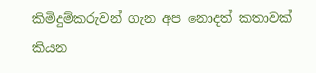කිමිදුම්කරුවන් ගැන අප නොදත් කතාවක් කියන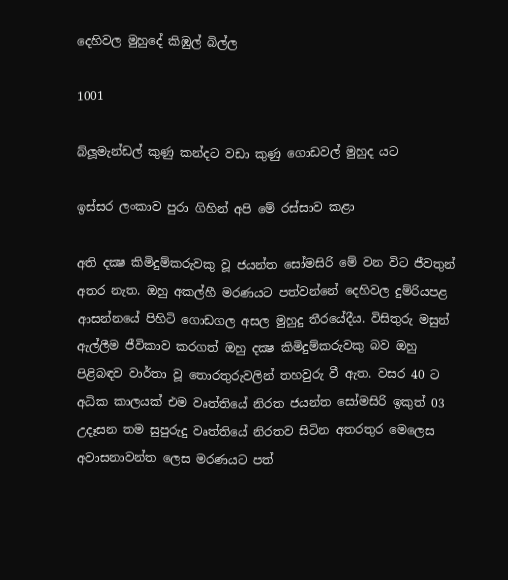දෙහිවල මුහුදේ කිඹුල් බිල්ල

1001

බ්ලූමැන්ඩල් කුණු කන්දට වඩා කුණු ගොඩවල් මුහුද යට

ඉස්සර ලංකාව පුරා ගිහින් අපි මේ රස්සාව කළා

අති දක්‍ෂ කිමිදුම්කරුවකු වූ ජයන්ත සෝමසිරි මේ වන විට ජීවතුන් අතර නැත. ඔහු අකල්හී මරණයට පත්වන්නේ දෙහිවල දුම්රියපළ ආසන්නයේ පිහිටි ගොඩගල අසල මුහුදු තීරයේදීය. විසිතුරු මසුන් ඇල්ලීම ජීවිකාව කරගත් ඔහු දක්‍ෂ කිමිදුම්කරුවකු බව ඔහු පිළිබඳව වාර්තා වූ තොරතුරුවලින් තහවුරු වී ඇත. වසර 40 ට අධික කාලයක් එම වෘත්තියේ නිරත ජයන්ත සෝමසිරි ඉකුත් 03 උදෑසන තම සුපුරුදු වෘත්තියේ නිරතව සිටින අතරතුර මෙලෙස අවාසනාවන්ත ලෙස මරණයට පත්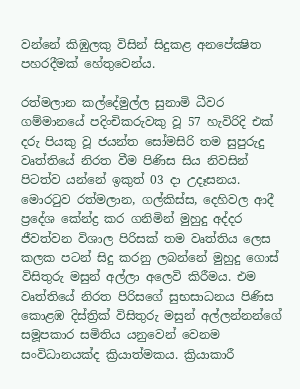වන්නේ කිඹුලකු විසින් සිදුකළ අනපේක්‍ෂිත පහරදීමක් හේතුවෙන්ය.

රත්මලාන කල්දේමුල්ල සුනාමි ධීවර ගම්මානයේ පදිංචිකරුවකු වූ 57 හැවිරිදි එක් දරු පියකු වූ ජයන්ත සෝමසිරි තම සුපුරුදු වෘත්තියේ නිරත වීම පිණිස සිය නිවසින් පිටත්ව යන්නේ ඉකුත් 03 දා උදෑසනය. මොරටුව රත්මලාන, ගල්කිස්ස, දෙහිවල ආදී ප්‍රදේශ කේන්ද්‍ර කර ගනිමින් මුහුදු අද්දර ජීවත්වන විශාල පිරිසක් තම වෘත්තිය ලෙස කලක පටන් සිදු කරනු ලබන්නේ මුහුදු ගොස් විසිතුරු මසුන් අල්ලා අලෙවි කිරීමය. එම වෘත්තියේ නිරත පිරිසගේ සුභසාධනය පිණිස කොළඹ දිස්ත්‍රික් විසිතුරු මසුන් අල්ලන්නන්ගේ සමූපකාර සමිතිය යනුවෙන් වෙනම සංවිධානයක්ද ක්‍රියාත්මකය. ක්‍රියාකාරී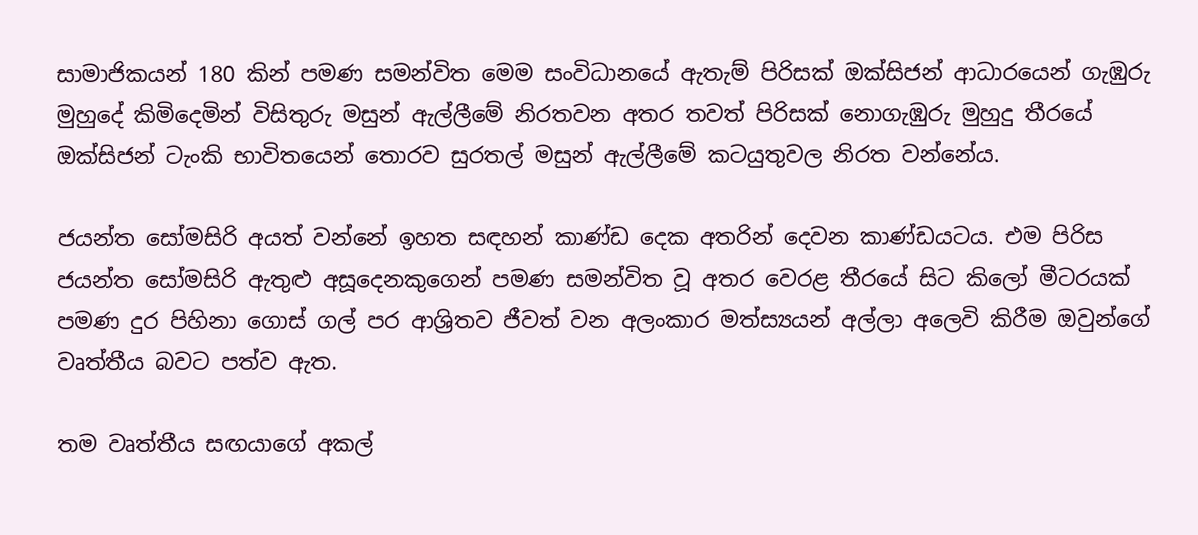සාමාජිකයන් 180 කින් පමණ සමන්විත මෙම සංවිධානයේ ඇතැම් පිරිසක් ඔක්සිජන් ආධාරයෙන් ගැඹුරු මුහුදේ කිමිදෙමින් විසිතුරු මසුන් ඇල්ලීමේ නිරතවන අතර තවත් පිරිසක් නොගැඹුරු මුහුදු තීරයේ ඔක්සිජන් ටැංකි භාවිතයෙන් තොරව සුරතල් මසුන් ඇල්ලීමේ කටයුතුවල නිරත වන්නේය.

ජයන්ත සෝමසිරි අයත් වන්නේ ඉහත සඳහන් කාණ්ඩ දෙක අතරින් දෙවන කාණ්ඩයටය. එම පිරිස ජයන්ත සෝමසිරි ඇතුළු අසූදෙනකුගෙන් පමණ සමන්විත වූ අතර වෙරළ තීරයේ සිට කිලෝ මීටරයක් පමණ දුර පිහිනා ගොස් ගල් පර ආශ්‍රිතව ජීවත් වන අලංකාර මත්ස්‍යයන් අල්ලා අලෙවි කිරීම ඔවුන්ගේ වෘත්තීය බවට පත්ව ඇත.

තම වෘත්තීය සඟයාගේ අකල්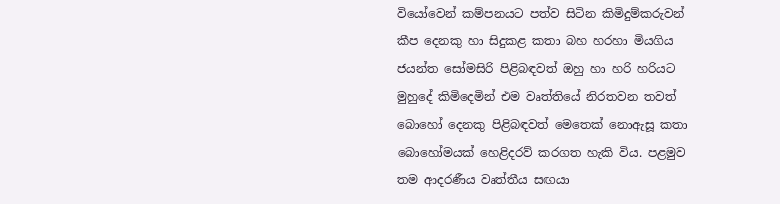වියෝවෙන් කම්පනයට පත්ව සිටින කිමිදුම්කරුවන් කීප දෙනකු හා සිදුකළ කතා බහ හරහා මියගිය ජයන්ත සෝමසිරි පිළිබඳවත් ඔහු හා හරි හරියට මුහුදේ කිමිදෙමින් එම වෘත්තියේ නිරතවන තවත් බොහෝ දෙනකු පිළිබඳවත් මෙතෙක් නොඇසූ කතා බොහෝමයක් හෙළිදරව් කරගත හැකි විය. පළමුව තම ආදරණීය වෘත්තීය සඟයා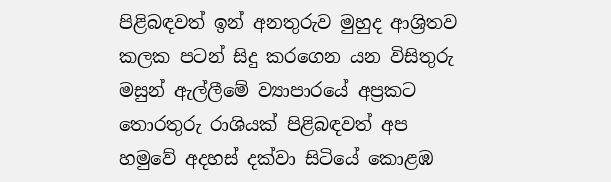පිළිබඳවත් ඉන් අනතුරුව මුහුද ආශ්‍රිතව කලක පටන් සිදු කරගෙන යන විසිතුරු මසුන් ඇල්ලීමේ ව්‍යාපාරයේ අප්‍රකට තොරතුරු රාශියක් පිළිබඳවත් අප හමුවේ අදහස් දක්වා සිටියේ කොළඹ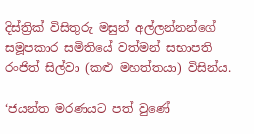දිස්ත්‍රික් විසිතුරු මසුන් අල්ලන්නන්ගේ සමූපකාර සමිතියේ වත්මන් සභාපති රංජිත් සිල්වා (කළු මහත්තයා) විසින්ය.

‘ජයන්ත මරණයට පත් වුණේ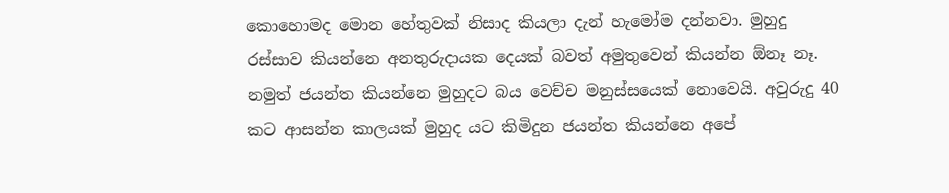කොහොමද මොන හේතුවක් නිසාද කියලා දැන් හැමෝම දන්නවා. මුහුදු රස්සාව කියන්නෙ අනතුරුදායක දෙයක් බවත් අමුතුවෙන් කියන්න ඕනෑ නෑ. නමුත් ජයන්ත කියන්නෙ මුහුදට බය වෙච්ච මනුස්සයෙක් නොවෙයි. අවුරුදු 40 කට ආසන්න කාලයක් මුහුද යට කිමිදුන ජයන්ත කියන්නෙ අපේ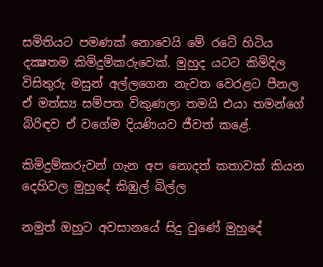සමිතියට පමණක් නොවෙයි මේ රටේ හිටිය දක්‍ෂතම කිමිදුම්කරුවෙක්. මුහුද යටට කිමිදිල විසිතුරු මසුන් අල්ලගෙන නැවත වෙරළට පීනල ඒ මත්ස්‍ය සම්පත විකුණලා තමයි එයා තමන්ගේ බිරිඳව ඒ වගේම දියණියව ජීවත් කළේ.

කිමිදුම්කරුවන් ගැන අප නොදත් කතාවක් කියන දෙහිවල මුහුදේ කිඹුල් බිල්ල

නමුත් ඔහුට අවසානයේ සිදු වුණේ මුහුදේ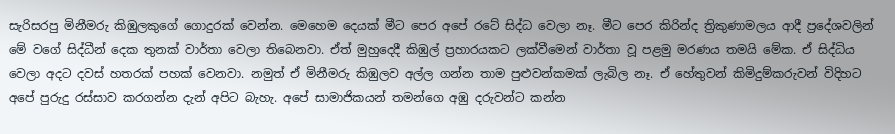සැරිසරපු මිනීමරු කිඹුලකුගේ ගොදුරක් වෙන්න. මෙහෙම දෙයක් මීට පෙර අපේ රටේ සිද්ධ වෙලා නෑ. මීට පෙර කිරින්ද ත්‍රිකුණාමලය ආදී ප්‍රදේශවලින් මේ වගේ සිද්ධීන් දෙක තුනක් වාර්තා වෙලා තිබෙනවා. ඒත් මුහුදෙදී කිඹුල් ප්‍රහාරයකට ලක්වීමෙන් වාර්තා වූ පළමු මරණය තමයි මේක. ඒ සිද්ධිය වෙලා අදට දවස් හතරක් පහක් වෙනවා. නමුත් ඒ මිනීමරු කිඹුලව අල්ල ගන්න තාම පුළුවන්කමක් ලැබිල නෑ. ඒ හේතුවන් කිමිදුම්කරුවන් විදිහට අපේ පුරුදු රස්සාව කරගන්න දැන් අපිට බැහැ. අපේ සාමාජිකයන් තමන්ගෙ අඹු දරුවන්ට කන්න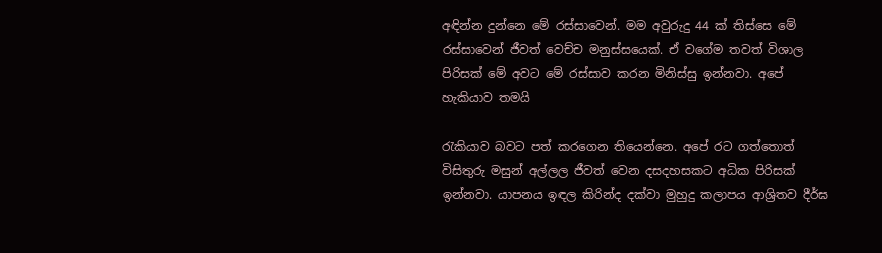අඳින්න දුන්නෙ මේ රස්සාවෙන්. මම අවුරුදු 44 ක් තිස්සෙ මේ රස්සාවෙන් ජීවත් වෙච්ච මනුස්සයෙක්. ඒ වගේම තවත් විශාල පිරිසක් මේ අවට මේ රස්සාව කරන මිනිස්සු ඉන්නවා. අපේ හැකියාව තමයි

රැකියාව බවට පත් කරගෙන තියෙන්නෙ. අපේ රට ගත්තොත් විසිතුරු මසුන් අල්ලල ජීවත් වෙන දසදහසකට අධික පිරිසක් ඉන්නවා. යාපනය ඉඳල කිරින්ද දක්වා මුහුදු කලාපය ආශ්‍රිතව දීර්ඝ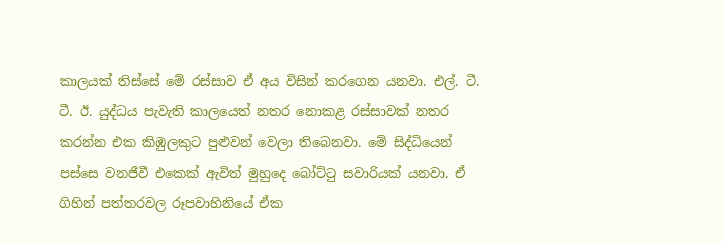කාලයක් තිස්සේ මේ රස්සාව ඒ අය විසින් කරගෙන යනවා. එල්. ටී. ටී. ඊ. යුද්ධය පැවැති කාලයෙත් නතර නොකළ රස්සාවක් නතර කරන්න එක කිඹුලකුට පුළුවන් වෙලා තිබෙනවා. මේ සිද්ධියෙන් පස්සෙ වනජීවී එකෙක් ඇවිත් මුහුදෙ බෝට්ටු සවාරියක් යනවා. ඒ ගිහින් පත්තරවල රූපවාහිනියේ ඒක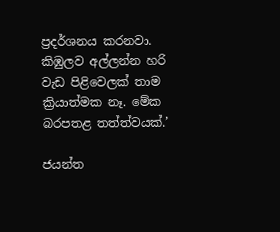ප්‍රදර්ශනය කරනවා. කිඹුලව අල්ලන්න හරි වැඩ පිළිවෙලක් තාම ක්‍රියාත්මක නෑ. මේක බරපතළ තත්ත්වයක්.’

ජයන්ත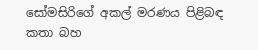සෝමසිරිගේ අකල් මරණය පිළිබඳ කතා බහ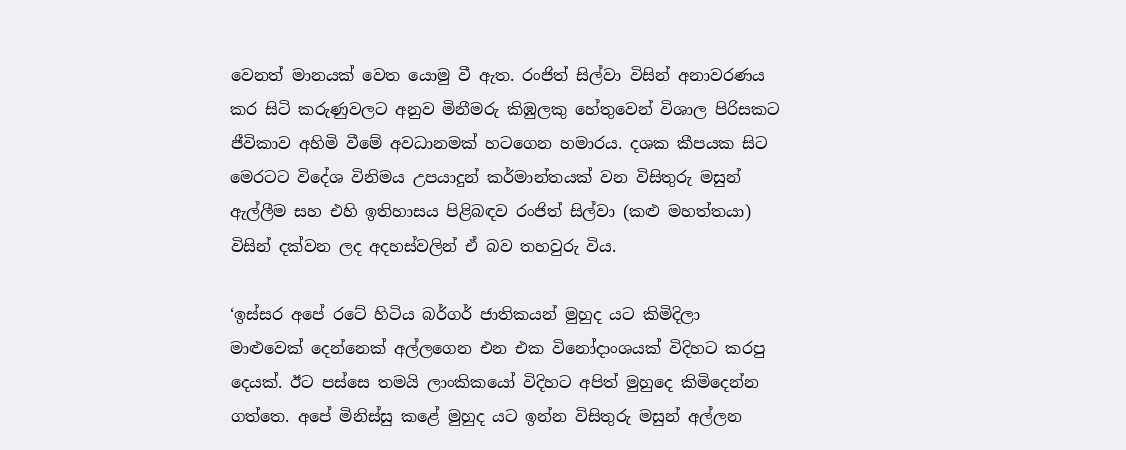වෙනත් මානයක් වෙත යොමු වී ඇත. රංජිත් සිල්වා විසින් අනාවරණය කර සිටි කරුණුවලට අනුව මිනීමරු කිඹුලකු හේතුවෙන් විශාල පිරිසකට ජීවිකාව අහිමි වීමේ අවධානමක් හටගෙන හමාරය. දශක කීපයක සිට මෙරටට විදේශ විනිමය උපයාදුන් කර්මාන්තයක් වන විසිතුරු මසුන් ඇල්ලීම සහ එහි ඉතිහාසය පිළිබඳව රංජිත් සිල්වා (කළු මහත්තයා) විසින් දක්වන ලද අදහස්වලින් ඒ බව තහවුරු විය.

‘ඉස්සර අපේ රටේ හිටිය බර්ගර් ජාතිකයන් මුහුද යට කිමිදිලා මාළුවෙක් දෙන්නෙක් අල්ලගෙන එන එක විනෝදාංශයක් විදිහට කරපු දෙයක්. ඊට පස්සෙ තමයි ලාංකිකයෝ විදිහට අපිත් මුහුදෙ කිමිදෙන්න ගත්තෙ. අපේ මිනිස්සු කළේ මුහුද යට ඉන්න විසිතුරු මසුන් අල්ලන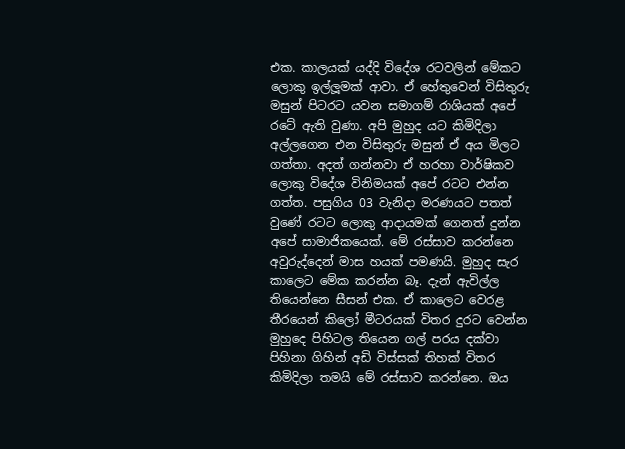එක. කාලයක් යද්දි විදේශ රටවලින් මේකට ලොකු ඉල්ලූමක් ආවා. ඒ හේතුවෙන් විසිතුරු මසුන් පිටරට යවන සමාගම් රාශියක් අපේ රටේ ඇති වුණා. අපි මුහුද යට කිමිදිලා අල්ලගෙන එන විසිතුරු මසුන් ඒ අය මිලට ගත්තා. අදත් ගන්නවා ඒ හරහා වාර්ෂිකව ලොකු විදේශ විනිමයක් අපේ රටට එන්න ගත්ත. පසුගිය 03 වැනිදා මරණයට පතත් වුණේ රටට ලොකු ආදායමක් ගෙනත් දුන්න අපේ සාමාජිකයෙක්. මේ රස්සාව කරන්නෙ අවුරුද්දෙන් මාස හයක් පමණයි. මුහුද සැර කාලෙට මේක කරන්න බෑ. දැන් ඇවිල්ල තියෙන්නෙ සීසන් එක. ඒ කාලෙට වෙරළ තීරයෙන් කිලෝ මීටරයක් විතර දුරට වෙන්න මුහුදෙ පිහිටල තියෙන ගල් පරය දක්වා පිහිනා ගිහින් අඩි විස්සක් තිහක් විතර කිමිදිලා තමයි මේ රස්සාව කරන්නෙ. ඔය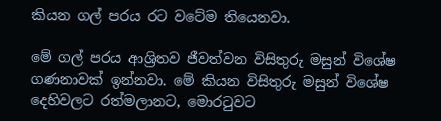කියන ගල් පරය රට වටේම තියෙනවා.

මේ ගල් පරය ආශ්‍රිතව ජීවත්වන විසිතුරු මසුන් විශේෂ ගණනාවක් ඉන්නවා. මේ කියන විසිතුරු මසුන් විශේෂ දෙහිවලට රත්මලානට, මොරටුවට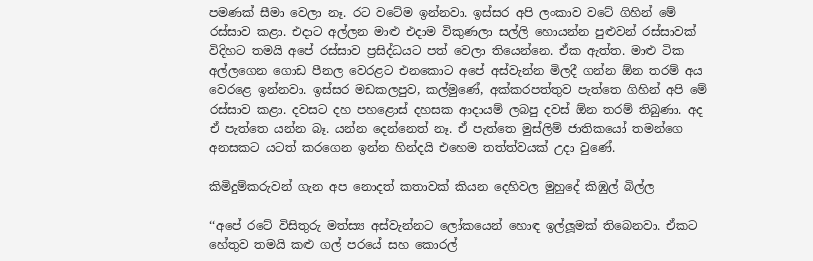පමණක් සීමා වෙලා නෑ. රට වටේම ඉන්නවා. ඉස්සර අපි ලංකාව වටේ ගිහින් මේ රස්සාව කළා. එදාට අල්ලන මාළු එදාම විකුණලා සල්ලි හොයන්න පුළුවන් රස්සාවක් විදිහට තමයි අපේ රස්සාව ප්‍රසිද්ධයට පත් වෙලා තියෙන්නෙ. ඒක ඇත්ත. මාළු ටික අල්ලගෙන ගොඩ පීනල වෙරළට එනකොට අපේ අස්වැන්න මිලදී ගන්න ඕන තරම් අය වෙරළෙ ඉන්නවා. ඉස්සර මඩකලපුව, කල්මුණේ, අක්කරපත්තුව පැත්තෙ ගිහින් අපි මේ රස්සාව කළා. දවසට දහ පහළොස් දහසක ආදායම් ලබපු දවස් ඕන තරම් තිබුණා. අද ඒ පැත්තෙ යන්න බෑ. යන්න දෙන්නෙත් නෑ. ඒ පැත්තෙ මුස්ලිම් ජාතිකයෝ තමන්ගෙ අනසකට යටත් කරගෙන ඉන්න හින්දයි එහෙම තත්ත්වයක් උදා වුණේ.

කිමිදුම්කරුවන් ගැන අප නොදත් කතාවක් කියන දෙහිවල මුහුදේ කිඹුල් බිල්ල

‘‘අපේ රටේ විසිතුරු මත්ස්‍ය අස්වැන්නට ලෝකයෙන් හොඳ ඉල්ලූමක් තිබෙනවා. ඒකට හේතුව තමයි කළු ගල් පරයේ සහ කොරල්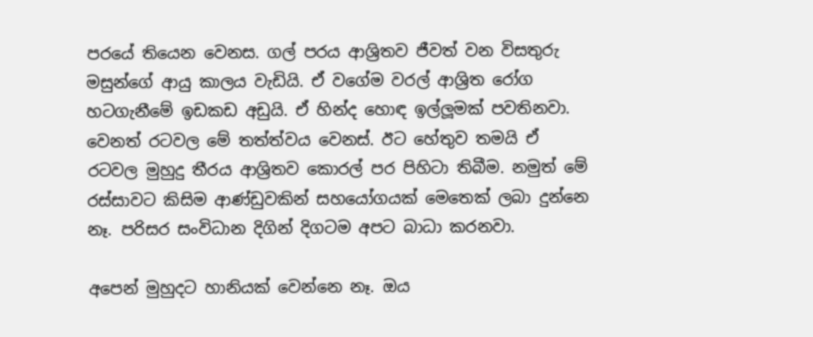පරයේ තියෙන වෙනස. ගල් පරය ආශ්‍රිතව ජීවත් වන විසතුරු මසුන්ගේ ආයු කාලය වැඩියි. ඒ වගේම වරල් ආශ්‍රිත රෝග හටගැනීමේ ඉඩකඩ අඩුයි. ඒ හින්ද හොඳ ඉල්ලූමක් පවතිනවා. වෙනත් රටවල මේ තත්ත්වය වෙනස්. ඊට හේතුව තමයි ඒ රටවල මුහුදු තීරය ආශ්‍රිතව කොරල් පර පිහිටා තිබීම. නමුත් මේ රස්සාවට කිසිම ආණ්ඩුවකින් සහයෝගයක් මෙතෙක් ලබා දුන්නෙ නෑ. පරිසර සංවිධාන දිගින් දිගටම අපට බාධා කරනවා.

අපෙන් මුහුදට හානියක් වෙන්නෙ නෑ. ඔය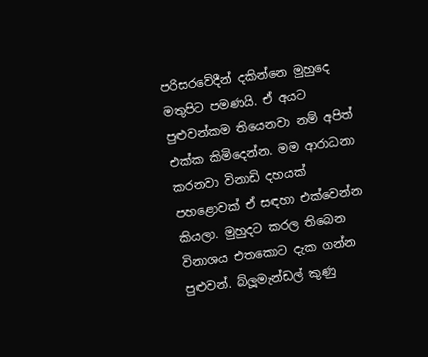පරිසරවේදීන් දකින්නෙ මුහුදෙ මතුපිට පමණයි. ඒ අයට පුළුවන්කම තියෙනවා නම් අපිත් එක්ක කිමිදෙන්න. මම ආරාධනා කරනවා විනාඩි දහයක් පහළොවක් ඒ සඳහා එක්වෙන්න කියලා. මුහුදට කරල තිබෙන විනාශය එතකොට දැක ගන්න පුළුවන්. බ්ලූමැන්ඩල් කුණු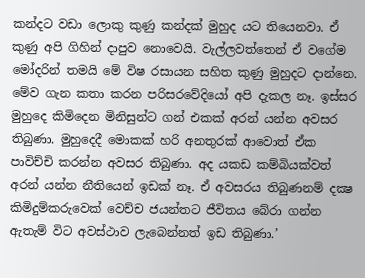කන්දට වඩා ලොකු කුණු කන්දක් මුහුද යට තියෙනවා. ඒ කුණු අපි ගිහින් දාපුව නොවෙයි. වැල්ලවත්තෙන් ඒ වගේම මෝදරින් තමයි මේ විෂ රසායන සහිත කුණු මුහුදට දාන්නෙ. මේව ගැන කතා කරන පරිසරවේදියෝ අපි දැකල නෑ. ඉස්සර මුහුදෙ කිමිදෙන මිනිසුන්ට ගන් එකක් අරන් යන්න අවසර තිබුණා. මුහුදෙදී මොකක් හරි අනතුරක් ආවොත් ඒක පාවිච්චි කරන්න අවසර තිබුණා. අද යකඩ කම්බියක්වත් අරන් යන්න නීතියෙන් ඉඩක් නෑ. ඒ අවසරය තිබුණනම් දක්‍ෂ කිමිදුම්කරුවෙක් වෙච්ච ජයන්තට ජීවිතය බේරා ගන්න ඇතැම් විට අවස්ථාව ලැබෙන්නත් ඉඩ තිබුණා.’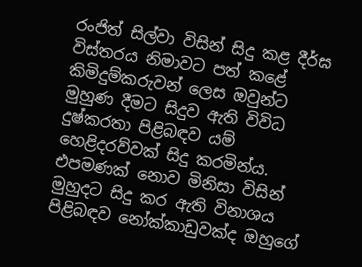රංජිත් සිල්වා විසින් සිදු කළ දීර්ඝ විස්තරය නිමාවට පත් කළේ කිමිදුම්කරුවන් ලෙස ඔවුන්ට මුහුණ දීමට සිදුව ඇති විවිධ දුෂ්කරතා පිළිබඳව යම් හෙළිදරව්වක් සිදු කරමින්ය. එපමණක් නොව මිනිසා විසින් මුහුදට සිදු කර ඇති විනාශය පිළිබඳව නෝක්කාඩුවක්ද ඔහුගේ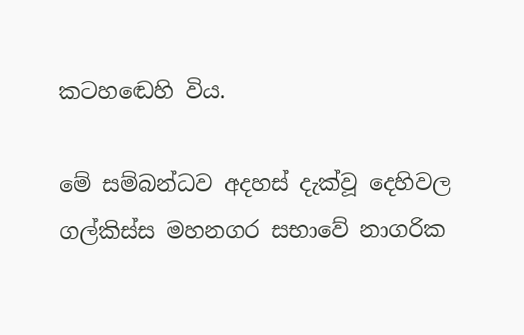කටහඬෙහි විය.

මේ සම්බන්ධව අදහස් දැක්වූ දෙහිවල ගල්කිස්ස මහනගර සභාවේ නාගරික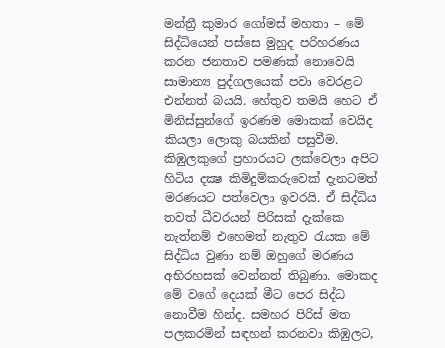මන්ත්‍රී කුමාර ගෝමස් මහතා – මේ සිද්ධියෙන් පස්සෙ මුහුද පරිහරණය කරන ජනතාව පමණක් නොවෙයි සාමාන්‍ය පුද්ගලයෙක් පවා වෙරළට එන්නත් බයයි. හේතුව තමයි හෙට ඒ මිනිස්සුන්ගේ ඉරණම මොකක් වෙයිද කියලා ලොකු බයකින් පසුවීම. කිඹුලකුගේ ප්‍රහාරයට ලක්වෙලා අපිට හිටිය දක්‍ෂ කිමිදුම්කරුවෙක් දැනටමත් මරණයට පත්වෙලා ඉවරයි. ඒ සිද්ධිය තවත් ධීවරයන් පිරිසක් දැක්කෙ නැත්නම් එහෙමත් නැතුව රැයක මේ සිද්ධිය වුණා නම් ඔහුගේ මරණය අභිරහසක් වෙන්නත් තිබුණා. මොකද මේ වගේ දෙයක් මීට පෙර සිද්ධ නොවීම හින්ද. සමහර පිරිස් මත පලකරමින් සඳහන් කරනවා කිඹුලට,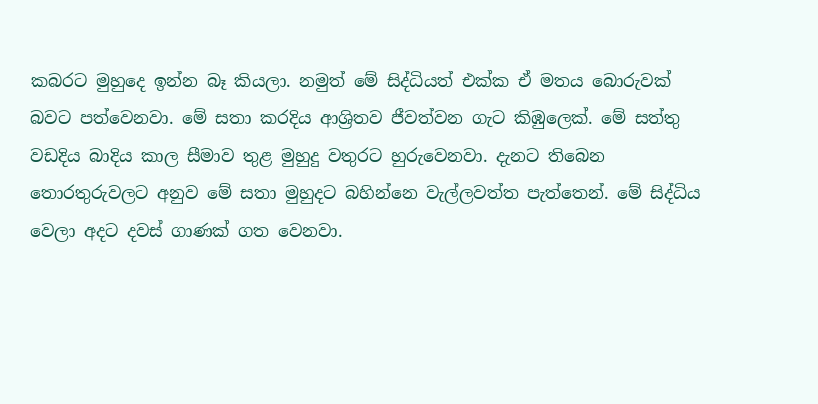කබරට මුහුදෙ ඉන්න බෑ කියලා. නමුත් මේ සිද්ධියත් එක්ක ඒ මතය බොරුවක් බවට පත්වෙනවා. මේ සතා කරදිය ආශ්‍රිතව ජීවත්වන ගැට කිඹුලෙක්. මේ සත්තු වඩදිය බාදිය කාල සීමාව තුළ මුහුදු වතුරට හුරුවෙනවා. දැනට තිබෙන තොරතුරුවලට අනුව මේ සතා මුහුදට බහින්නෙ වැල්ලවත්ත පැත්තෙන්. මේ සිද්ධිය වෙලා අදට දවස් ගාණක් ගත වෙනවා.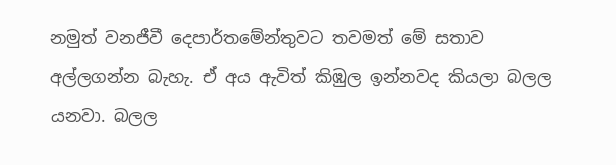නමුත් වනජීවී දෙපාර්තමේන්තුවට තවමත් මේ සතාව අල්ලගන්න බැහැ. ඒ අය ඇවිත් කිඹුල ඉන්නවද කියලා බලල යනවා. බලල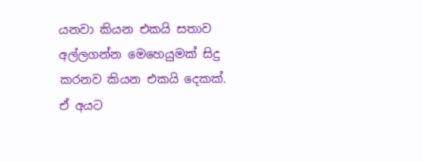යනවා කියන එකයි සතාව අල්ලගන්න මෙහෙයුමක් සිදු කරනව කියන එකයි දෙකක්. ඒ අයට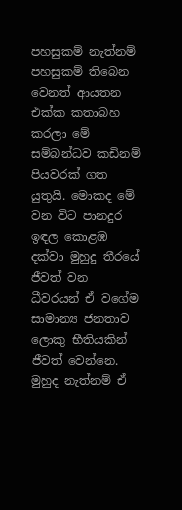පහසුකම් නැත්නම් පහසුකම් තිබෙන වෙනත් ආයතන එක්ක කතාබහ කරලා මේ සම්බන්ධව කඩිනම් පියවරක් ගත යුතුයි. මොකද මේ වන විට පානදුර ඉඳල කොළඹ දක්වා මුහුදු තීරයේ ජීවත් වන ධීවරයන් ඒ වගේම සාමාන්‍ය ජනතාව ලොකු භීතියකින් ජීවත් වෙන්නෙ. මුහුද නැත්නම් ඒ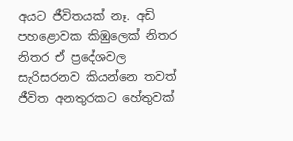අයට ජීවිතයක් නෑ. අඩි පහළොවක කිඹුලෙක් නිතර නිතර ඒ ප්‍රදේශවල සැරිසරනව කියන්නෙ තවත් ජීවිත අනතුරකට හේතුවක්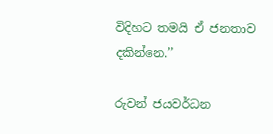විදිහට තමයි ඒ ජනතාව දකින්නෙ.’’

රුවන් ජයවර්ධන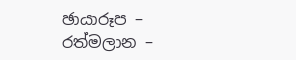ඡායාරූප – රත්මලාන –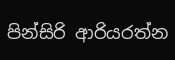පින්සිරි ආරියරත්න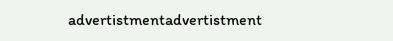advertistmentadvertistment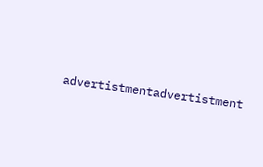advertistmentadvertistment